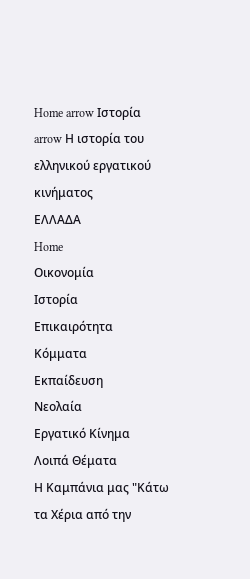Home arrow Ιστορία arrow Η ιστορία του ελληνικού εργατικού κινήματος
ΕΛΛΑΔΑ
Home
Οικονομία
Ιστορία
Επικαιρότητα
Κόμματα
Εκπαίδευση
Νεολαία
Εργατικό Κίνημα
Λοιπά Θέματα
Η Καμπάνια μας "Κάτω τα Χέρια από την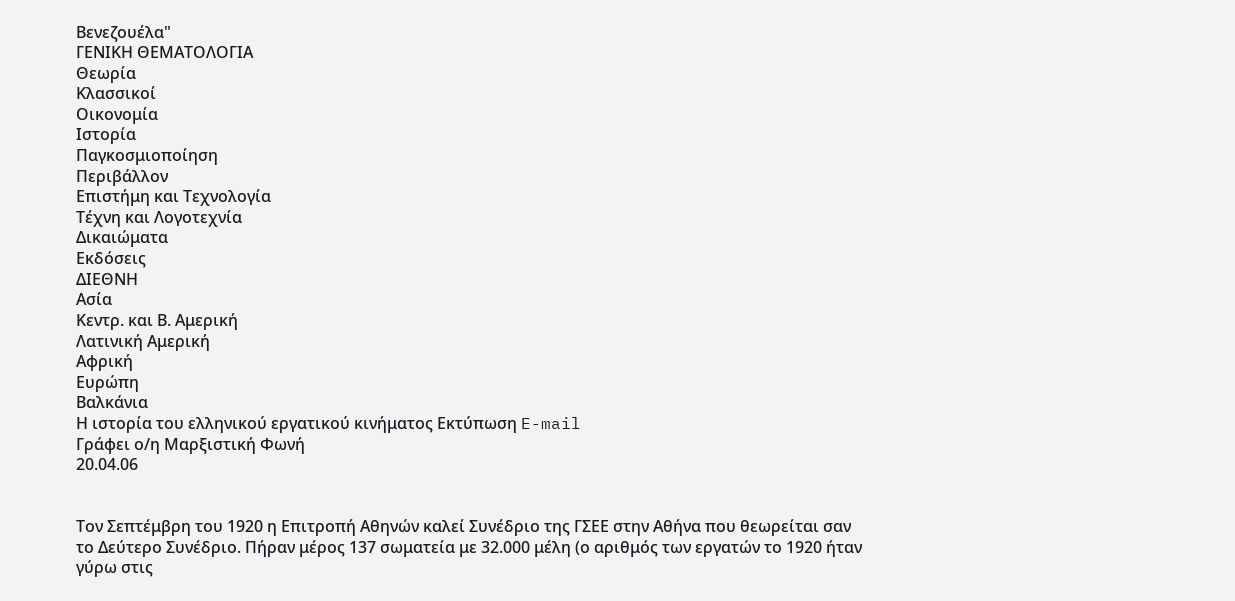Βενεζουέλα"
ΓΕΝΙΚΗ ΘΕΜΑΤΟΛΟΓΙΑ
Θεωρία
Κλασσικοί
Οικονομία
Ιστορία
Παγκοσμιοποίηση
Περιβάλλον
Επιστήμη και Τεχνολογία
Τέχνη και Λογοτεχνία
Δικαιώματα
Εκδόσεις
ΔΙΕΘΝΗ
Ασία
Κεντρ. και Β. Αμερική
Λατινική Αμερική
Αφρική
Ευρώπη
Βαλκάνια
Η ιστορία του ελληνικού εργατικού κινήματος Εκτύπωση E-mail
Γράφει ο/η Μαρξιστική Φωνή
20.04.06


Τον Σεπτέμβρη του 1920 η Επιτροπή Αθηνών καλεί Συνέδριο της ΓΣΕΕ στην Αθήνα που θεωρείται σαν το Δεύτερο Συνέδριο. Πήραν μέρος 137 σωματεία με 32.000 μέλη (ο αριθμός των εργατών το 1920 ήταν γύρω στις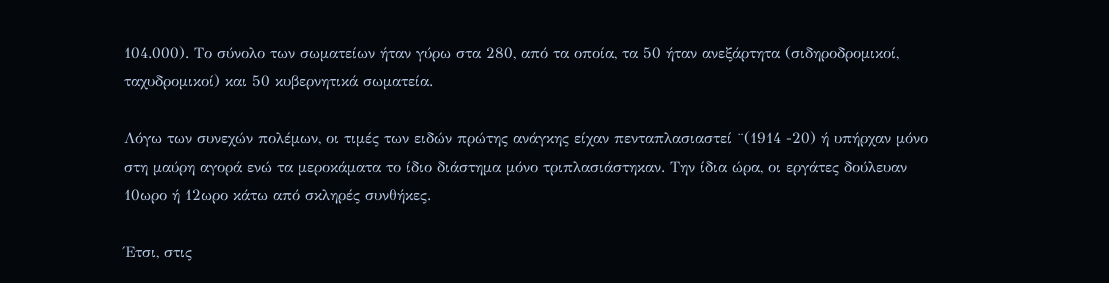104.000). Το σύνολο των σωματείων ήταν γύρω στα 280, από τα οποία, τα 50 ήταν ανεξάρτητα (σιδηροδρομικοί, ταχυδρομικοί) και 50 κυβερνητικά σωματεία.

Λόγω των συνεχών πολέμων, οι τιμές των ειδών πρώτης ανάγκης είχαν πενταπλασιαστεί ¨(1914 -20) ή υπήρχαν μόνο στη μαύρη αγορά ενώ τα μεροκάματα το ίδιο διάστημα μόνο τριπλασιάστηκαν. Την ίδια ώρα, οι εργάτες δούλευαν 10ωρο ή 12ωρο κάτω από σκληρές συνθήκες.

Έτσι, στις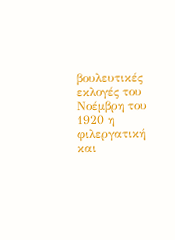βουλευτικές εκλογές του Νοέμβρη του 1920 η φιλεργατική και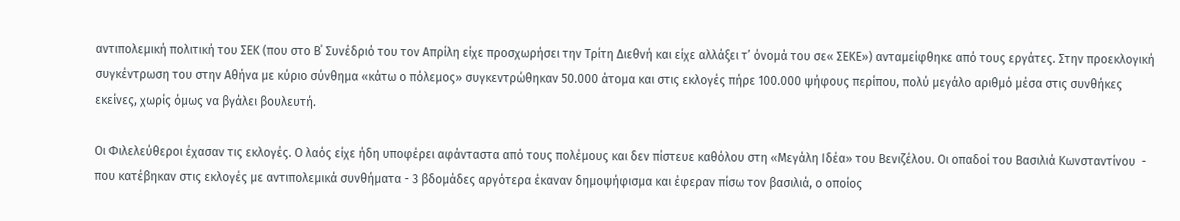αντιπολεμική πολιτική του ΣΕΚ (που στο Β΄ Συνέδριό του τον Απρίλη είχε προσχωρήσει την Τρίτη Διεθνή και είχε αλλάξει τ’ όνομά του σε« ΣΕΚΕ») ανταμείφθηκε από τους εργάτες. Στην προεκλογική συγκέντρωση του στην Αθήνα με κύριο σύνθημα «κάτω ο πόλεμος» συγκεντρώθηκαν 50.000 άτομα και στις εκλογές πήρε 100.000 ψήφους περίπου, πολύ μεγάλο αριθμό μέσα στις συνθήκες εκείνες, χωρίς όμως να βγάλει βουλευτή.

Οι Φιλελεύθεροι έχασαν τις εκλογές. Ο λαός είχε ήδη υποφέρει αφάνταστα από τους πολέμους και δεν πίστευε καθόλου στη «Μεγάλη Ιδέα» του Βενιζέλου. Οι οπαδοί του Βασιλιά Κωνσταντίνου  - που κατέβηκαν στις εκλογές με αντιπολεμικά συνθήματα - 3 βδομάδες αργότερα έκαναν δημοψήφισμα και έφεραν πίσω τον βασιλιά, ο οποίος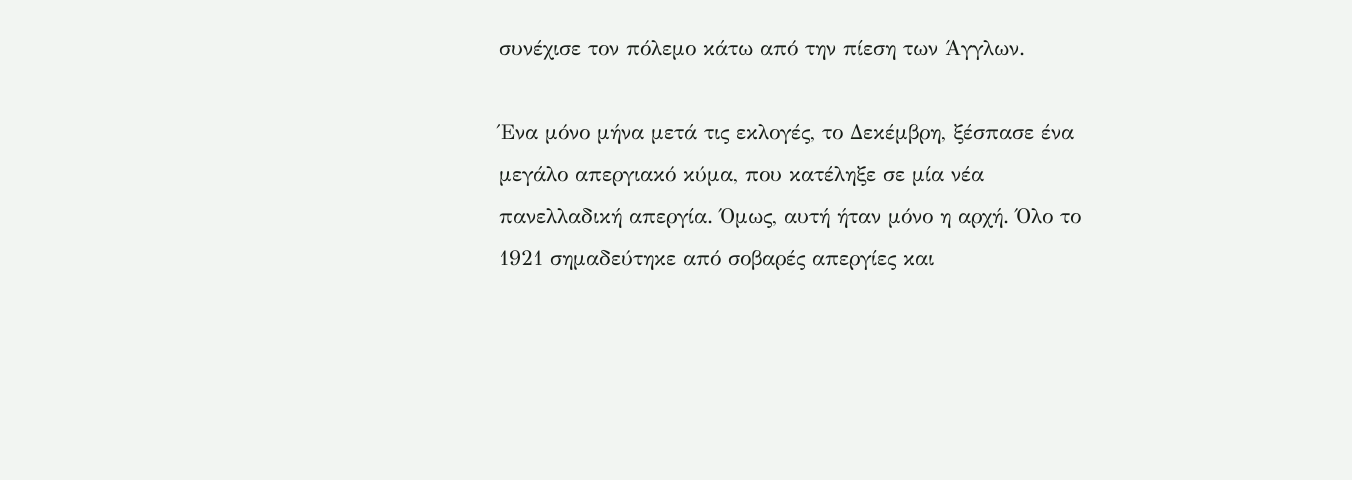συνέχισε τον πόλεμο κάτω από την πίεση των Άγγλων.

Ένα μόνο μήνα μετά τις εκλογές, το Δεκέμβρη, ξέσπασε ένα μεγάλο απεργιακό κύμα, που κατέληξε σε μία νέα πανελλαδική απεργία. Όμως, αυτή ήταν μόνο η αρχή. Όλο το 1921 σημαδεύτηκε από σοβαρές απεργίες και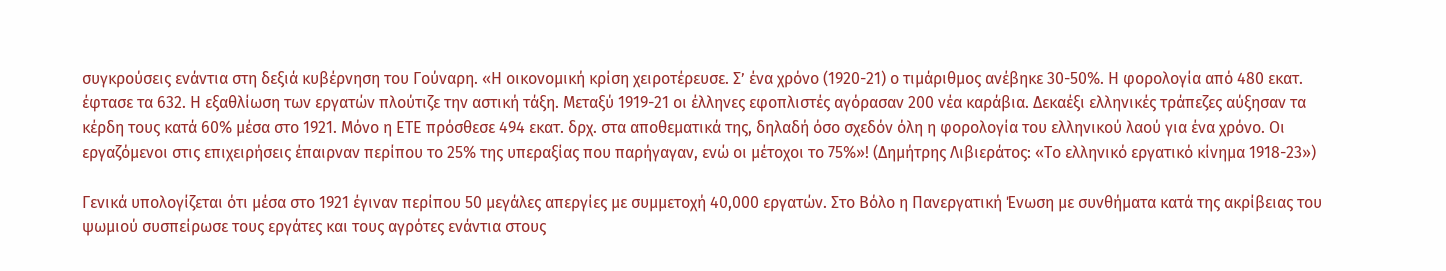συγκρούσεις ενάντια στη δεξιά κυβέρνηση του Γούναρη. «Η οικονομική κρίση χειροτέρευσε. Σ’ ένα χρόνο (1920-21) ο τιμάριθμος ανέβηκε 30-50%. Η φορολογία από 480 εκατ. έφτασε τα 632. Η εξαθλίωση των εργατών πλούτιζε την αστική τάξη. Μεταξύ 1919-21 οι έλληνες εφοπλιστές αγόρασαν 200 νέα καράβια. Δεκαέξι ελληνικές τράπεζες αύξησαν τα κέρδη τους κατά 60% μέσα στο 1921. Μόνο η ΕΤΕ πρόσθεσε 494 εκατ. δρχ. στα αποθεματικά της, δηλαδή όσο σχεδόν όλη η φορολογία του ελληνικού λαού για ένα χρόνο. Οι εργαζόμενοι στις επιχειρήσεις έπαιρναν περίπου το 25% της υπεραξίας που παρήγαγαν, ενώ οι μέτοχοι το 75%»! (Δημήτρης Λιβιεράτος: «Το ελληνικό εργατικό κίνημα 1918-23»)

Γενικά υπολογίζεται ότι μέσα στο 1921 έγιναν περίπου 50 μεγάλες απεργίες με συμμετοχή 40,000 εργατών. Στο Βόλο η Πανεργατική Ένωση με συνθήματα κατά της ακρίβειας του ψωμιού συσπείρωσε τους εργάτες και τους αγρότες ενάντια στους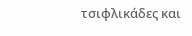τσιφλικάδες και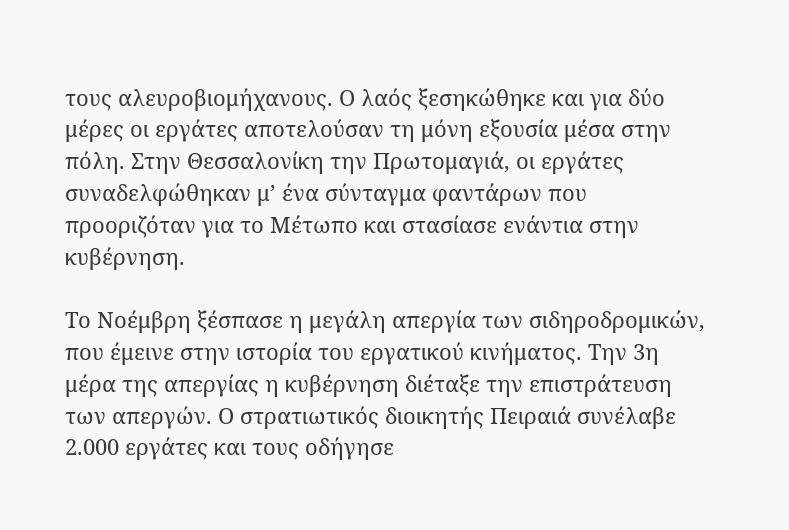τους αλευροβιομήχανους. Ο λαός ξεσηκώθηκε και για δύο μέρες οι εργάτες αποτελούσαν τη μόνη εξουσία μέσα στην πόλη. Στην Θεσσαλονίκη την Πρωτομαγιά, οι εργάτες συναδελφώθηκαν μ’ ένα σύνταγμα φαντάρων που προοριζόταν για το Μέτωπο και στασίασε ενάντια στην κυβέρνηση.

Το Νοέμβρη ξέσπασε η μεγάλη απεργία των σιδηροδρομικών, που έμεινε στην ιστορία του εργατικού κινήματος. Την 3η μέρα της απεργίας η κυβέρνηση διέταξε την επιστράτευση των απεργών. Ο στρατιωτικός διοικητής Πειραιά συνέλαβε 2.000 εργάτες και τους οδήγησε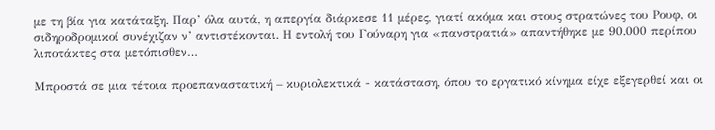με τη βία για κατάταξη. Παρ’ όλα αυτά, η απεργία διάρκεσε 11 μέρες, γιατί ακόμα και στους στρατώνες του Ρουφ, οι σιδηροδρομικοί συνέχιζαν ν’ αντιστέκονται. Η εντολή του Γούναρη για «πανστρατιά» απαντήθηκε με 90.000 περίπου λιποτάκτες στα μετόπισθεν…

Μπροστά σε μια τέτοια προεπαναστατική – κυριολεκτικά - κατάσταση, όπου το εργατικό κίνημα είχε εξεγερθεί και οι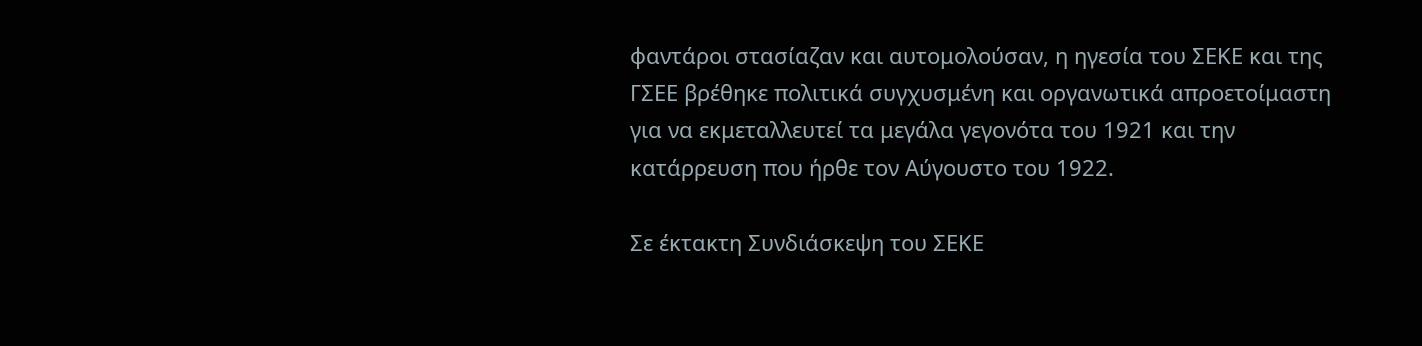φαντάροι στασίαζαν και αυτομολούσαν, η ηγεσία του ΣΕΚΕ και της ΓΣΕΕ βρέθηκε πολιτικά συγχυσμένη και οργανωτικά απροετοίμαστη για να εκμεταλλευτεί τα μεγάλα γεγονότα του 1921 και την κατάρρευση που ήρθε τον Αύγουστο του 1922.

Σε έκτακτη Συνδιάσκεψη του ΣΕΚΕ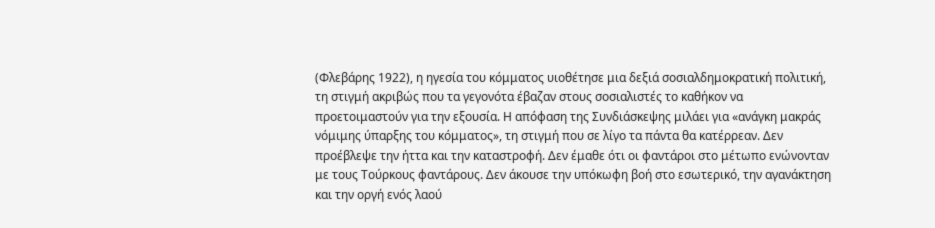(Φλεβάρης 1922), η ηγεσία του κόμματος υιοθέτησε μια δεξιά σοσιαλδημοκρατική πολιτική, τη στιγμή ακριβώς που τα γεγονότα έβαζαν στους σοσιαλιστές το καθήκον να προετοιμαστούν για την εξουσία. Η απόφαση της Συνδιάσκεψης μιλάει για «ανάγκη μακράς νόμιμης ύπαρξης του κόμματος», τη στιγμή που σε λίγο τα πάντα θα κατέρρεαν. Δεν προέβλεψε την ήττα και την καταστροφή. Δεν έμαθε ότι οι φαντάροι στο μέτωπο ενώνονταν με τους Τούρκους φαντάρους. Δεν άκουσε την υπόκωφη βοή στο εσωτερικό, την αγανάκτηση και την οργή ενός λαού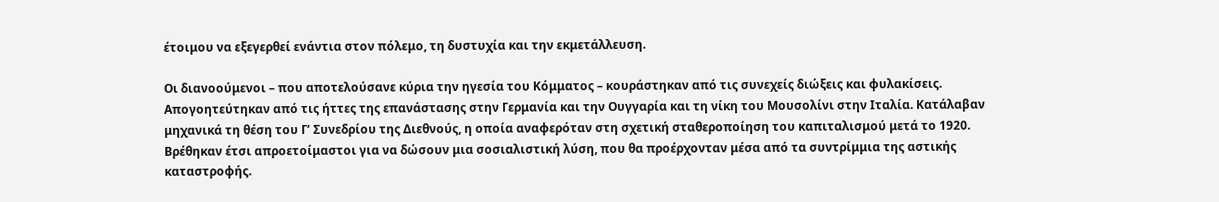έτοιμου να εξεγερθεί ενάντια στον πόλεμο, τη δυστυχία και την εκμετάλλευση.

Οι διανοούμενοι – που αποτελούσανε κύρια την ηγεσία του Κόμματος – κουράστηκαν από τις συνεχείς διώξεις και φυλακίσεις. Απογοητεύτηκαν από τις ήττες της επανάστασης στην Γερμανία και την Ουγγαρία και τη νίκη του Μουσολίνι στην Ιταλία. Κατάλαβαν μηχανικά τη θέση του Γ’ Συνεδρίου της Διεθνούς, η οποία αναφερόταν στη σχετική σταθεροποίηση του καπιταλισμού μετά το 1920. Βρέθηκαν έτσι απροετοίμαστοι για να δώσουν μια σοσιαλιστική λύση, που θα προέρχονταν μέσα από τα συντρίμμια της αστικής καταστροφής.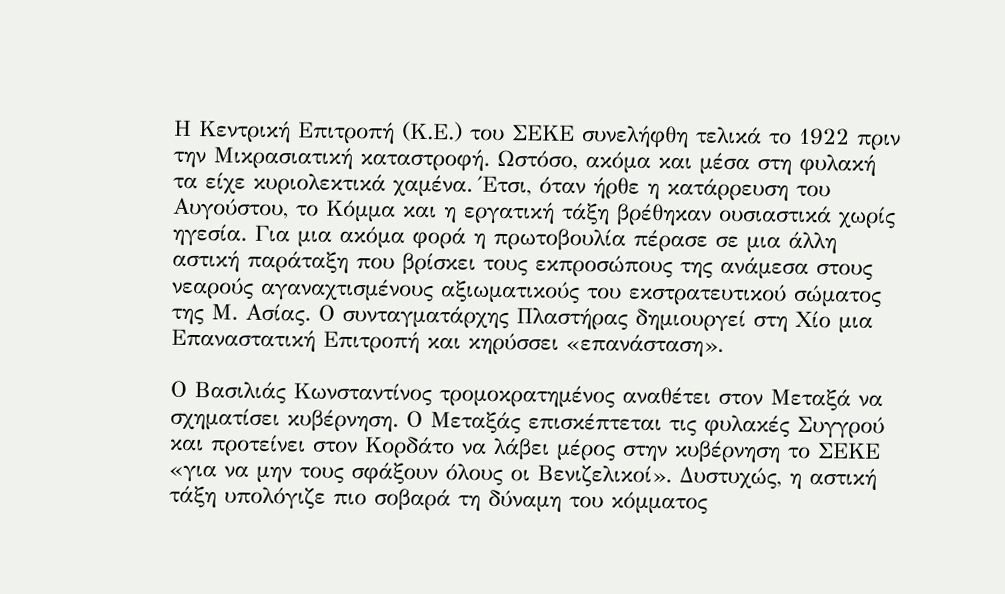Η Κεντρική Επιτροπή (Κ.Ε.) του ΣΕΚΕ συνελήφθη τελικά το 1922 πριν την Μικρασιατική καταστροφή. Ωστόσο, ακόμα και μέσα στη φυλακή τα είχε κυριολεκτικά χαμένα. Έτσι, όταν ήρθε η κατάρρευση του Αυγούστου, το Κόμμα και η εργατική τάξη βρέθηκαν ουσιαστικά χωρίς ηγεσία. Για μια ακόμα φορά η πρωτοβουλία πέρασε σε μια άλλη αστική παράταξη που βρίσκει τους εκπροσώπους της ανάμεσα στους νεαρούς αγαναχτισμένους αξιωματικούς του εκστρατευτικού σώματος της Μ. Ασίας. Ο συνταγματάρχης Πλαστήρας δημιουργεί στη Χίο μια Επαναστατική Επιτροπή και κηρύσσει «επανάσταση».

Ο Βασιλιάς Κωνσταντίνος τρομοκρατημένος αναθέτει στον Μεταξά να σχηματίσει κυβέρνηση. Ο Μεταξάς επισκέπτεται τις φυλακές Συγγρού και προτείνει στον Κορδάτο να λάβει μέρος στην κυβέρνηση το ΣΕΚΕ «για να μην τους σφάξουν όλους οι Βενιζελικοί». Δυστυχώς, η αστική τάξη υπολόγιζε πιο σοβαρά τη δύναμη του κόμματος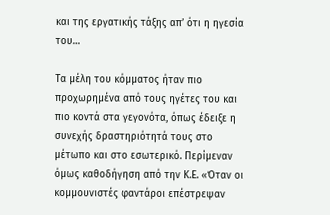και της εργατικής τάξης απ’ ότι η ηγεσία του…

Τα μέλη του κόμματος ήταν πιο προχωρημένα από τους ηγέτες του και πιο κοντά στα γεγονότα, όπως έδειξε η συνεχής δραστηριότητά τους στο μέτωπο και στο εσωτερικό. Περίμεναν όμως καθοδήγηση από την Κ.Ε. «Όταν οι κομμουνιστές φαντάροι επέστρεψαν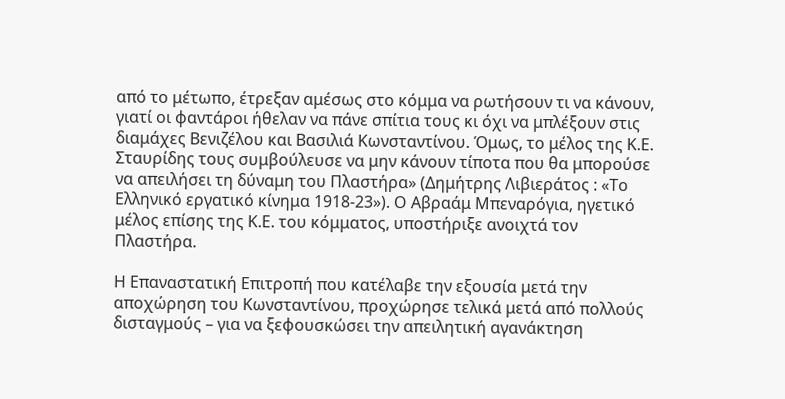από το μέτωπο, έτρεξαν αμέσως στο κόμμα να ρωτήσουν τι να κάνουν, γιατί οι φαντάροι ήθελαν να πάνε σπίτια τους κι όχι να μπλέξουν στις διαμάχες Βενιζέλου και Βασιλιά Κωνσταντίνου. Όμως, το μέλος της Κ.Ε. Σταυρίδης τους συμβούλευσε να μην κάνουν τίποτα που θα μπορούσε να απειλήσει τη δύναμη του Πλαστήρα» (Δημήτρης Λιβιεράτος : «Το Ελληνικό εργατικό κίνημα 1918-23»). Ο Αβραάμ Μπεναρόγια, ηγετικό μέλος επίσης της Κ.Ε. του κόμματος, υποστήριξε ανοιχτά τον Πλαστήρα.

Η Επαναστατική Επιτροπή που κατέλαβε την εξουσία μετά την αποχώρηση του Κωνσταντίνου, προχώρησε τελικά μετά από πολλούς δισταγμούς – για να ξεφουσκώσει την απειλητική αγανάκτηση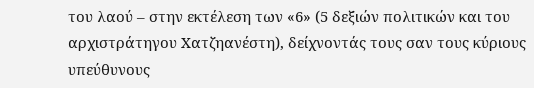του λαού – στην εκτέλεση των «6» (5 δεξιών πολιτικών και του αρχιστράτηγου Χατζηανέστη), δείχνοντάς τους σαν τους κύριους υπεύθυνους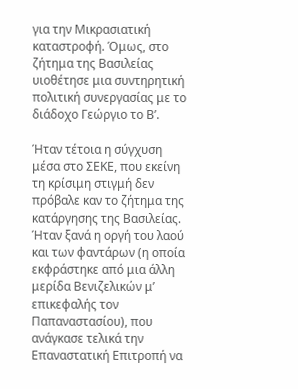για την Μικρασιατική καταστροφή. Όμως, στο ζήτημα της Βασιλείας υιοθέτησε μια συντηρητική πολιτική συνεργασίας με το διάδοχο Γεώργιο το Β’.

Ήταν τέτοια η σύγχυση μέσα στο ΣΕΚΕ, που εκείνη τη κρίσιμη στιγμή δεν πρόβαλε καν το ζήτημα της κατάργησης της Βασιλείας. Ήταν ξανά η οργή του λαού και των φαντάρων (η οποία εκφράστηκε από μια άλλη μερίδα Βενιζελικών μ’ επικεφαλής τον Παπαναστασίου), που ανάγκασε τελικά την Επαναστατική Επιτροπή να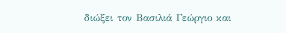διώξει τον Βασιλιά Γεώργιο και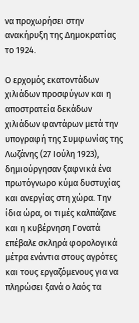να προχωρήσει στην ανακήρυξη της Δημοκρατίας το 1924.

Ο ερχομός εκατοντάδων χιλιάδων προσφύγων και η αποστρατεία δεκάδων χιλιάδων φαντάρων μετά την υπογραφή της Συμφωνίας της Λωζάνης (27 Ιούλη 1923), δημιούργησαν ξαφνικά ένα πρωτόγνωρο κύμα δυστυχίας και ανεργίας στη χώρα. Την ίδια ώρα, οι τιμές καλπάζανε και η κυβέρνηση Γονατά επέβαλε σκληρά φορολογικά μέτρα ενάντια στους αγρότες και τους εργαζόμενους για να πληρώσει ξανά ο λαός τα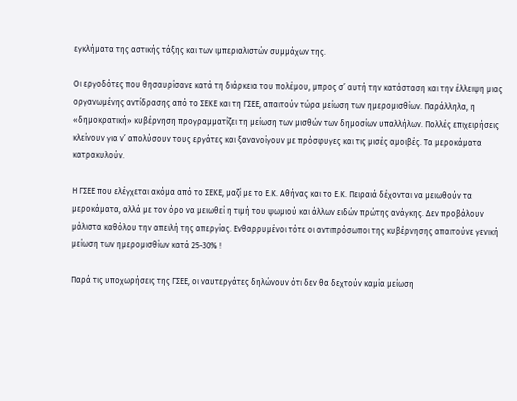εγκλήματα της αστικής τάξης και των ιμπεριαλιστών συμμάχων της.

Οι εργοδότες που θησαυρίσανε κατά τη διάρκεια του πολέμου, μπρος σ’ αυτή την κατάσταση και την έλλειψη μιας οργανωμένης αντίδρασης από το ΣΕΚΕ και τη ΓΣΕΕ, απαιτούν τώρα μείωση των ημερομισθίων. Παράλληλα, η «δημοκρατική» κυβέρνηση προγραμματίζει τη μείωση των μισθών των δημοσίων υπαλλήλων. Πολλές επιχειρήσεις κλείνουν για ν’ απολύσουν τους εργάτες και ξανανοίγουν με πρόσφυγες και τις μισές αμοιβές. Τα μεροκάματα κατρακυλούν.

Η ΓΣΕΕ που ελέγχεται ακόμα από το ΣΕΚΕ, μαζί με το Ε.Κ. Αθήνας και το Ε.Κ. Πειραιά δέχονται να μειωθούν τα μεροκάματα, αλλά με τον όρο να μειωθεί η τιμή του ψωμιού και άλλων ειδών πρώτης ανάγκης. Δεν προβάλουν μάλιστα καθόλου την απειλή της απεργίας. Ενθαρρυμένοι τότε οι αντιπρόσωποι της κυβέρνησης απαιτούνε γενική μείωση των ημερομισθίων κατά 25-30% !

Παρά τις υποχωρήσεις της ΓΣΕΕ, οι ναυτεργάτες δηλώνουν ότι δεν θα δεχτούν καμία μείωση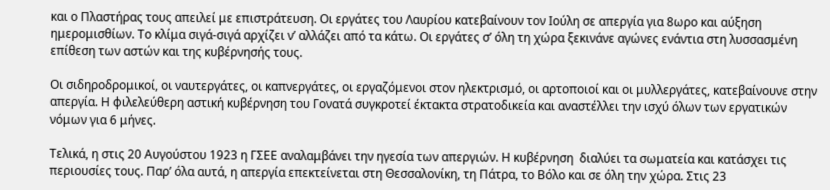και ο Πλαστήρας τους απειλεί με επιστράτευση. Οι εργάτες του Λαυρίου κατεβαίνουν τον Ιούλη σε απεργία για 8ωρο και αύξηση ημερομισθίων. Το κλίμα σιγά-σιγά αρχίζει ν’ αλλάζει από τα κάτω. Οι εργάτες σ’ όλη τη χώρα ξεκινάνε αγώνες ενάντια στη λυσσασμένη επίθεση των αστών και της κυβέρνησής τους.

Οι σιδηροδρομικοί, οι ναυτεργάτες, οι καπνεργάτες, οι εργαζόμενοι στον ηλεκτρισμό, οι αρτοποιοί και οι μυλλεργάτες, κατεβαίνουνε στην απεργία. Η φιλελεύθερη αστική κυβέρνηση του Γονατά συγκροτεί έκτακτα στρατοδικεία και αναστέλλει την ισχύ όλων των εργατικών νόμων για 6 μήνες.

Τελικά, η στις 20 Αυγούστου 1923 η ΓΣΕΕ αναλαμβάνει την ηγεσία των απεργιών. Η κυβέρνηση  διαλύει τα σωματεία και κατάσχει τις περιουσίες τους. Παρ’ όλα αυτά, η απεργία επεκτείνεται στη Θεσσαλονίκη, τη Πάτρα, το Βόλο και σε όλη την χώρα. Στις 23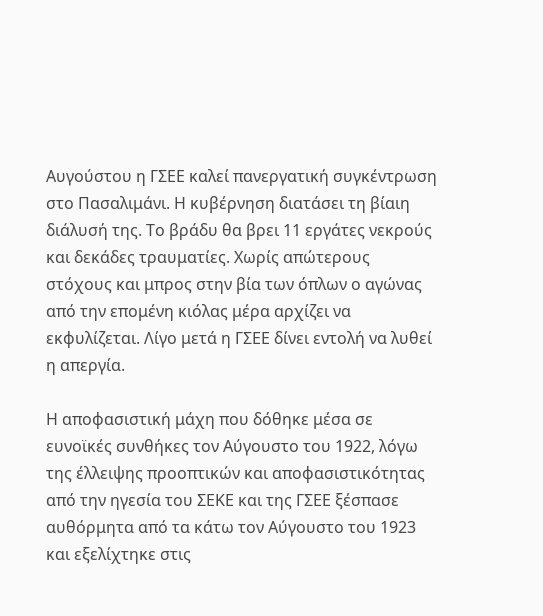Αυγούστου η ΓΣΕΕ καλεί πανεργατική συγκέντρωση στο Πασαλιμάνι. Η κυβέρνηση διατάσει τη βίαιη διάλυσή της. Το βράδυ θα βρει 11 εργάτες νεκρούς και δεκάδες τραυματίες. Χωρίς απώτερους στόχους και μπρος στην βία των όπλων ο αγώνας από την επομένη κιόλας μέρα αρχίζει να εκφυλίζεται. Λίγο μετά η ΓΣΕΕ δίνει εντολή να λυθεί η απεργία.

Η αποφασιστική μάχη που δόθηκε μέσα σε ευνοϊκές συνθήκες τον Αύγουστο του 1922, λόγω της έλλειψης προοπτικών και αποφασιστικότητας από την ηγεσία του ΣΕΚΕ και της ΓΣΕΕ ξέσπασε αυθόρμητα από τα κάτω τον Αύγουστο του 1923 και εξελίχτηκε στις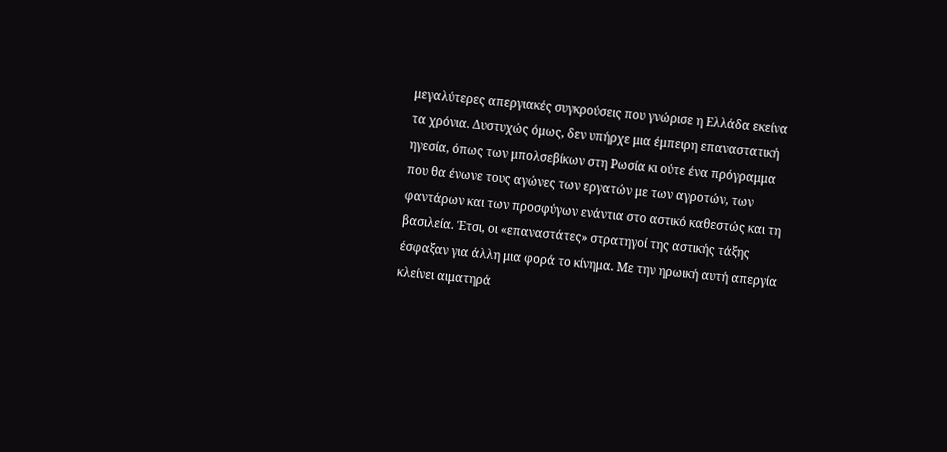μεγαλύτερες απεργιακές συγκρούσεις που γνώρισε η Ελλάδα εκείνα τα χρόνια. Δυστυχώς όμως, δεν υπήρχε μια έμπειρη επαναστατική ηγεσία, όπως των μπολσεβίκων στη Ρωσία κι ούτε ένα πρόγραμμα που θα ένωνε τους αγώνες των εργατών με των αγροτών, των φαντάρων και των προσφύγων ενάντια στο αστικό καθεστώς και τη βασιλεία. Έτσι, οι «επαναστάτες» στρατηγοί της αστικής τάξης έσφαξαν για άλλη μια φορά το κίνημα. Με την ηρωική αυτή απεργία κλείνει αιματηρά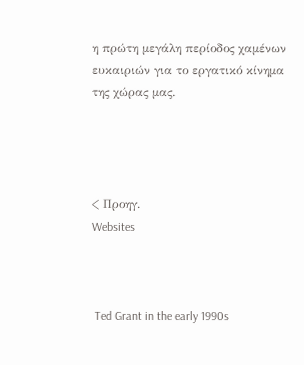η πρώτη μεγάλη περίοδος χαμένων ευκαιριών για το εργατικό κίνημα της χώρας μας.




< Προηγ.
Websites



 Ted Grant in the early 1990s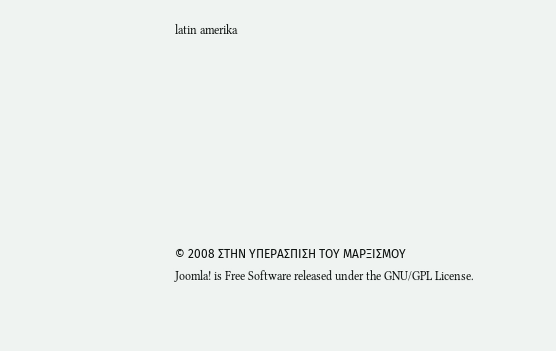latin amerika









© 2008 ΣΤΗΝ ΥΠΕΡΑΣΠΙΣΗ ΤΟΥ ΜΑΡΞΙΣΜΟΥ
Joomla! is Free Software released under the GNU/GPL License.